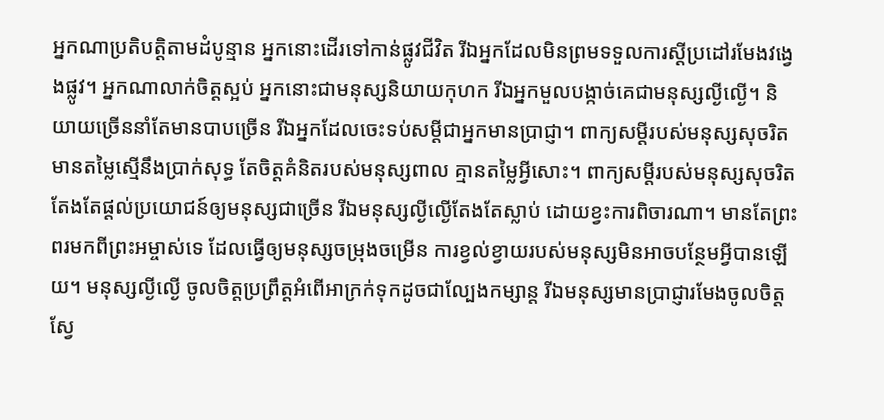អ្នកណាប្រតិបត្តិតាមដំបូន្មាន អ្នកនោះដើរទៅកាន់ផ្លូវជីវិត រីឯអ្នកដែលមិនព្រមទទួលការស្ដីប្រដៅរមែងវង្វេងផ្លូវ។ អ្នកណាលាក់ចិត្តស្អប់ អ្នកនោះជាមនុស្សនិយាយកុហក រីឯអ្នកមួលបង្កាច់គេជាមនុស្សល្ងីល្ងើ។ និយាយច្រើននាំតែមានបាបច្រើន រីឯអ្នកដែលចេះទប់សម្ដីជាអ្នកមានប្រាជ្ញា។ ពាក្យសម្ដីរបស់មនុស្សសុចរិត មានតម្លៃស្មើនឹងប្រាក់សុទ្ធ តែចិត្តគំនិតរបស់មនុស្សពាល គ្មានតម្លៃអ្វីសោះ។ ពាក្យសម្ដីរបស់មនុស្សសុចរិត តែងតែផ្ដល់ប្រយោជន៍ឲ្យមនុស្សជាច្រើន រីឯមនុស្សល្ងីល្ងើតែងតែស្លាប់ ដោយខ្វះការពិចារណា។ មានតែព្រះពរមកពីព្រះអម្ចាស់ទេ ដែលធ្វើឲ្យមនុស្សចម្រុងចម្រើន ការខ្វល់ខ្វាយរបស់មនុស្សមិនអាចបន្ថែមអ្វីបានឡើយ។ មនុស្សល្ងីល្ងើ ចូលចិត្តប្រព្រឹត្តអំពើអាក្រក់ទុកដូចជាល្បែងកម្សាន្ត រីឯមនុស្សមានប្រាជ្ញារមែងចូលចិត្តស្វែ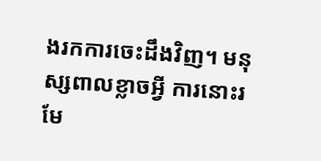ងរកការចេះដឹងវិញ។ មនុស្សពាលខ្លាចអ្វី ការនោះរមែ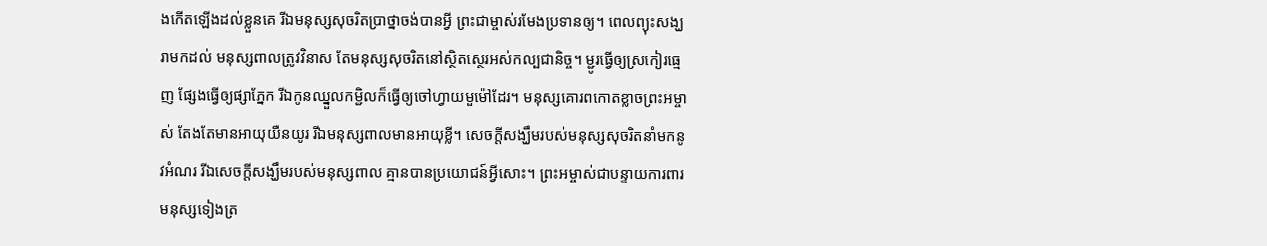ងកើតឡើងដល់ខ្លួនគេ រីឯមនុស្សសុចរិតប្រាថ្នាចង់បានអ្វី ព្រះជាម្ចាស់រមែងប្រទានឲ្យ។ ពេលព្យុះសង្ឃរាមកដល់ មនុស្សពាលត្រូវវិនាស តែមនុស្សសុចរិតនៅស្ថិតស្ថេរអស់កល្បជានិច្ច។ ម្ជូរធ្វើឲ្យស្រកៀរធ្មេញ ផ្សែងធ្វើឲ្យផ្សាភ្នែក រីឯកូនឈ្នួលកម្ជិលក៏ធ្វើឲ្យចៅហ្វាយមួម៉ៅដែរ។ មនុស្សគោរពកោតខ្លាចព្រះអម្ចាស់ តែងតែមានអាយុយឺនយូរ រីឯមនុស្សពាលមានអាយុខ្លី។ សេចក្ដីសង្ឃឹមរបស់មនុស្សសុចរិតនាំមកនូវអំណរ រីឯសេចក្ដីសង្ឃឹមរបស់មនុស្សពាល គ្មានបានប្រយោជន៍អ្វីសោះ។ ព្រះអម្ចាស់ជាបន្ទាយការពារមនុស្សទៀងត្រ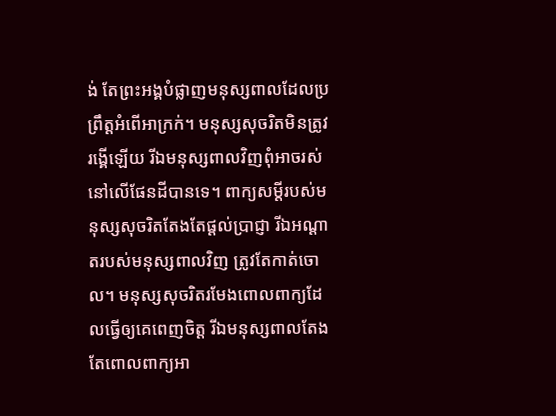ង់ តែព្រះអង្គបំផ្លាញមនុស្សពាលដែលប្រព្រឹត្តអំពើអាក្រក់។ មនុស្សសុចរិតមិនត្រូវរង្គើឡើយ រីឯមនុស្សពាលវិញពុំអាចរស់នៅលើផែនដីបានទេ។ ពាក្យសម្ដីរបស់មនុស្សសុចរិតតែងតែផ្ដល់ប្រាជ្ញា រីឯអណ្ដាតរបស់មនុស្សពាលវិញ ត្រូវតែកាត់ចោល។ មនុស្សសុចរិតរមែងពោលពាក្យដែលធ្វើឲ្យគេពេញចិត្ត រីឯមនុស្សពាលតែងតែពោលពាក្យអា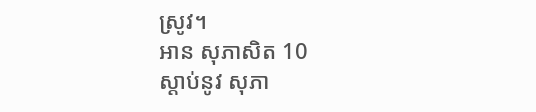ស្រូវ។
អាន សុភាសិត 10
ស្ដាប់នូវ សុភា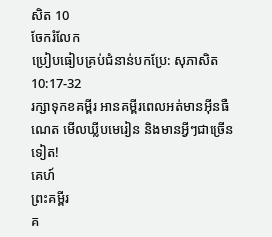សិត 10
ចែករំលែក
ប្រៀបធៀបគ្រប់ជំនាន់បកប្រែ: សុភាសិត 10:17-32
រក្សាទុកខគម្ពីរ អានគម្ពីរពេលអត់មានអ៊ីនធឺណេត មើលឃ្លីបមេរៀន និងមានអ្វីៗជាច្រើនទៀត!
គេហ៍
ព្រះគម្ពីរ
គ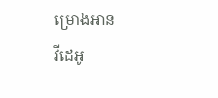ម្រោងអាន
វីដេអូ